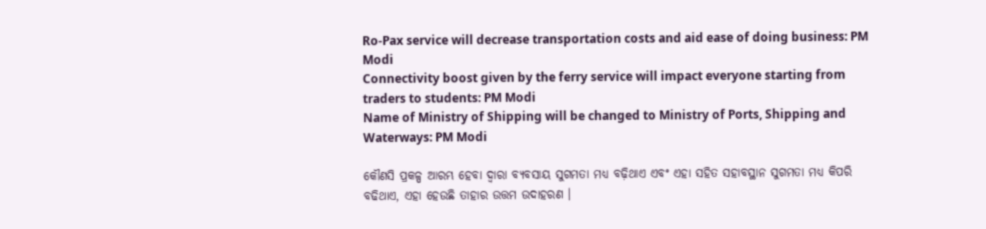Ro-Pax service will decrease transportation costs and aid ease of doing business: PM Modi
Connectivity boost given by the ferry service will impact everyone starting from traders to students: PM Modi
Name of Ministry of Shipping will be changed to Ministry of Ports, Shipping and Waterways: PM Modi

କୌଣସି ପ୍ରକଳ୍ପ ଆରମ୍ଭ ହେବା ଦ୍ୱାରା ବ୍ୟବସାୟ ସୁଗମତା ମଧ୍ୟ ବଢ଼ିଥାଏ ଏବଂ ଏହା ସହିତ ସହାବସ୍ଥାନ ସୁଗମତା ମଧ୍ୟ କିପରି ବଢିଥାଏ, ଏହା ହେଉଛି ତାହାର ଉତ୍ତମ ଉଦାହରଣ ।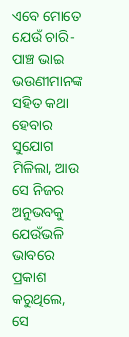ଏବେ ମୋତେ ଯେଉଁ ଚାରି-ପାଞ୍ଚ ଭାଇ ଭଉଣୀମାନଙ୍କ ସହିତ କଥା ହେବାର ସୁଯୋଗ ମିଳିଲା, ଆଉ ସେ ନିଜର ଅନୁଭବକୁ ଯେଉଁଭଳି ଭାବରେ ପ୍ରକାଶ କରୁଥିଲେ, ସେ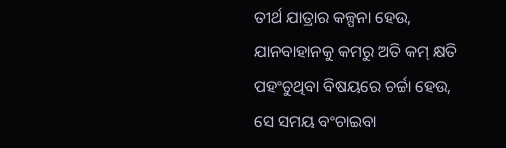ତୀର୍ଥ ଯାତ୍ରାର କଳ୍ପନା ହେଉ, ଯାନବାହାନକୁ କମରୁ ଅତି କମ୍ କ୍ଷତି ପହଂଚୁଥିବା ବିଷୟରେ ଚର୍ଚ୍ଚା ହେଉ, ସେ ସମୟ ବଂଚାଇବା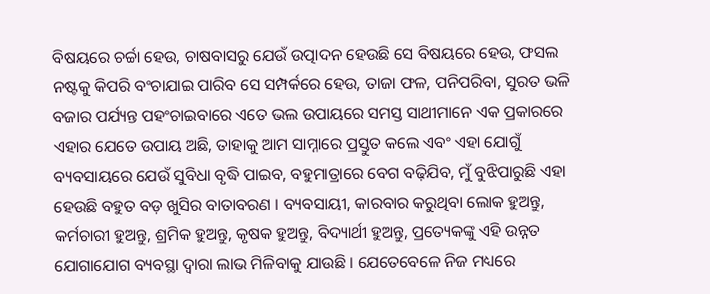ବିଷୟରେ ଚର୍ଚ୍ଚା ହେଉ, ଚାଷବାସରୁ ଯେଉଁ ଉତ୍ପାଦନ ହେଉଛି ସେ ବିଷୟରେ ହେଉ, ଫସଲ ନଷ୍ଟକୁ କିପରି ବଂଚାଯାଇ ପାରିବ ସେ ସମ୍ପର୍କରେ ହେଉ, ତାଜା ଫଳ, ପନିପରିବା, ସୁରତ ଭଳି ବଜାର ପର୍ଯ୍ୟନ୍ତ ପହଂଚାଇବାରେ ଏତେ ଭଲ ଉପାୟରେ ସମସ୍ତ ସାଥୀମାନେ ଏକ ପ୍ରକାରରେ ଏହାର ଯେତେ ଉପାୟ ଅଛି, ତାହାକୁ ଆମ ସାମ୍ନାରେ ପ୍ରସ୍ତୁତ କଲେ ଏବଂ ଏହା ଯୋଗୁଁ ବ୍ୟବସାୟରେ ଯେଉଁ ସୁବିଧା ବୃଦ୍ଧି ପାଇବ, ବହୁମାତ୍ରାରେ ବେଗ ବଢ଼ିଯିବ, ମୁଁ ବୁଝିପାରୁଛି ଏହା ହେଉଛି ବହୁତ ବଡ଼ ଖୁସିର ବାତାବରଣ । ବ୍ୟବସାୟୀ, କାରବାର କରୁଥିବା ଲୋକ ହୁଅନ୍ତୁ, କର୍ମଚାରୀ ହୁଅନ୍ତୁ, ଶ୍ରମିକ ହୁଅନ୍ତୁ, କୃଷକ ହୁଅନ୍ତୁ, ବିଦ୍ୟାର୍ଥୀ ହୁଅନ୍ତୁ, ପ୍ରତ୍ୟେକଙ୍କୁ ଏହି ଉନ୍ନତ ଯୋଗାଯୋଗ ବ୍ୟବସ୍ଥା ଦ୍ୱାରା ଲାଭ ମିଳିବାକୁ ଯାଉଛି । ଯେତେବେଳେ ନିଜ ମଧ୍ୟରେ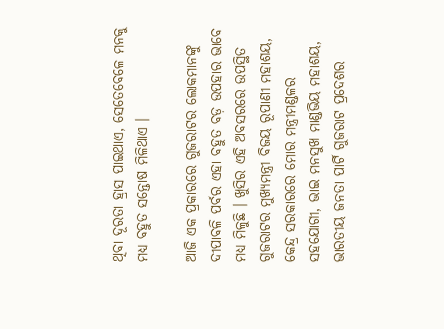ଥିବା ଦୂରତା ହ୍ରାସ ପାଇଥାଏ, ସେତେବେଳେ ମନକୁ ମଧ୍ୟ ବହୁତ ସନ୍ତୋଷ ମିଳିଥାଏ ।

ଆଜି ଏକ ପ୍ରକାରରେ ଗୁଜରାଟର ଲୋକମାନଙ୍କୁ ଦୀପାବଳି ପର୍ବର ଏହା ବହୁତ ବଡ଼ ଉପହାର ଭାବେ ମଧ୍ୟ ମିଳୁଛି । ଖୁସିର ଏହି ଅବସରରେ ଉପସ୍ଥିତ ଗୁଜରାଟର ମୁଖ୍ୟମନ୍ତ୍ରୀ ବିଜୟ ରୂପାଣୀ ମହାଶୟ, କେନ୍ଦ୍ର ସରକାରରେ ମୋର ମନ୍ତ୍ରୀମଣ୍ଡଳର ସହଯୋଗୀ, ଭାଇ ମନସୁଖ ମାଣ୍ଡଭିୟ ମହାଶୟ, ଭାରତୀୟ ଜନତା ପାର୍ଟି ଗୁଜରାଟ ପ୍ରଦେଶର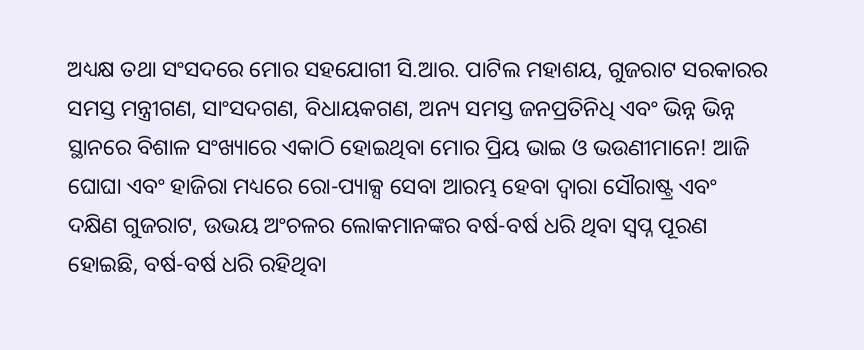ଅଧ୍ୟକ୍ଷ ତଥା ସଂସଦରେ ମୋର ସହଯୋଗୀ ସି.ଆର. ପାଟିଲ ମହାଶୟ, ଗୁଜରାଟ ସରକାରର ସମସ୍ତ ମନ୍ତ୍ରୀଗଣ, ସାଂସଦଗଣ, ବିଧାୟକଗଣ, ଅନ୍ୟ ସମସ୍ତ ଜନପ୍ରତିନିଧି ଏବଂ ଭିନ୍ନ ଭିନ୍ନ ସ୍ଥାନରେ ବିଶାଳ ସଂଖ୍ୟାରେ ଏକାଠି ହୋଇଥିବା ମୋର ପ୍ରିୟ ଭାଇ ଓ ଭଉଣୀମାନେ! ଆଜି ଘୋଘା ଏବଂ ହାଜିରା ମଧ୍ୟରେ ରୋ-ପ୍ୟାକ୍ସ ସେବା ଆରମ୍ଭ ହେବା ଦ୍ୱାରା ସୌରାଷ୍ଟ୍ର ଏବଂ ଦକ୍ଷିଣ ଗୁଜରାଟ, ଉଭୟ ଅଂଚଳର ଲୋକମାନଙ୍କର ବର୍ଷ-ବର୍ଷ ଧରି ଥିବା ସ୍ୱପ୍ନ ପୂରଣ ହୋଇଛି, ବର୍ଷ-ବର୍ଷ ଧରି ରହିଥିବା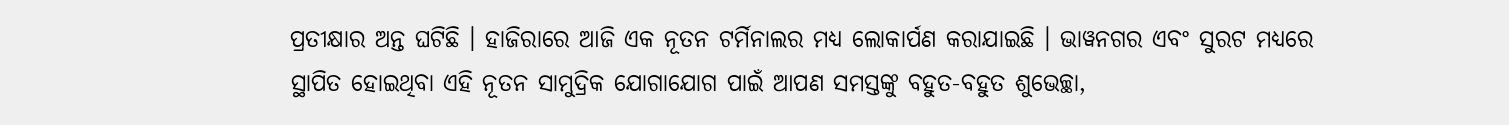ପ୍ରତୀକ୍ଷାର ଅନ୍ତ ଘଟିଛି । ହାଜିରାରେ ଆଜି ଏକ ନୂତନ ଟର୍ମିନାଲର ମଧ୍ୟ ଲୋକାର୍ପଣ କରାଯାଇଛି । ଭାୱନଗର ଏବଂ ସୁରଟ ମଧ୍ୟରେ ସ୍ଥାପିତ ହୋଇଥିବା ଏହି ନୂତନ ସାମୁଦ୍ରିକ ଯୋଗାଯୋଗ ପାଇଁ ଆପଣ ସମସ୍ତଙ୍କୁ ବହୁତ-ବହୁତ ଶୁଭେଚ୍ଛା,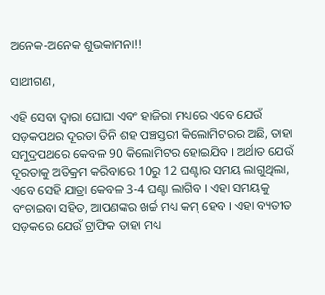ଅନେକ-ଅନେକ ଶୁଭକାମନା!!

ସାଥୀଗଣ,

ଏହି ସେବା ଦ୍ୱାରା ଘୋଘା ଏବଂ ହାଜିରା ମଧ୍ୟରେ ଏବେ ଯେଉଁ ସଡ଼କପଥର ଦୂରତା ତିନି ଶହ ପଞ୍ଚସ୍ତରୀ କିଲୋମିଟରର ଅଛି, ତାହା ସମୁଦ୍ରପଥରେ କେବଳ 90 କିଲୋମିଟର ହୋଇଯିବ । ଅର୍ଥାତ ଯେଉଁ ଦୂରତାକୁ ଅତିକ୍ରମ କରିବାରେ 10ରୁ 12 ଘଣ୍ଟାର ସମୟ ଲାଗୁଥିଲା, ଏବେ ସେହି ଯାତ୍ରା କେବଳ 3-4 ଘଣ୍ଟା ଲାଗିବ । ଏହା ସମୟକୁ ବଂଚାଇବା ସହିତ, ଆପଣଙ୍କର ଖର୍ଚ୍ଚ ମଧ୍ୟ କମ୍ ହେବ । ଏହା ବ୍ୟତୀତ ସଡ଼କରେ ଯେଉଁ ଟ୍ରାଫିକ ତାହା ମଧ୍ୟ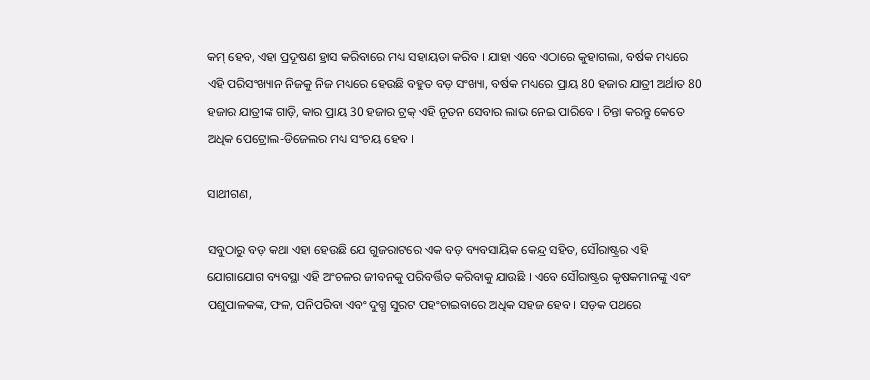କମ୍ ହେବ, ଏହା ପ୍ରଦୂଷଣ ହ୍ରାସ କରିବାରେ ମଧ୍ୟ ସହାୟତା କରିବ । ଯାହା ଏବେ ଏଠାରେ କୁହାଗଲା, ବର୍ଷକ ମଧ୍ୟରେ ଏହି ପରିସଂଖ୍ୟାନ ନିଜକୁ ନିଜ ମଧ୍ୟରେ ହେଉଛି ବହୁତ ବଡ଼ ସଂଖ୍ୟା, ବର୍ଷକ ମଧ୍ୟରେ ପ୍ରାୟ 80 ହଜାର ଯାତ୍ରୀ ଅର୍ଥାତ 80 ହଜାର ଯାତ୍ରୀଙ୍କ ଗାଡ଼ି, କାର ପ୍ରାୟ 30 ହଜାର ଟ୍ରକ୍ ଏହି ନୂତନ ସେବାର ଲାଭ ନେଇ ପାରିବେ । ଚିନ୍ତା କରନ୍ତୁ କେତେ ଅଧିକ ପେଟ୍ରୋଲ-ଡିଜେଲର ମଧ୍ୟ ସଂଚୟ ହେବ ।

ସାଥୀଗଣ,

ସବୁଠାରୁ ବଡ଼ କଥା ଏହା ହେଉଛି ଯେ ଗୁଜରାଟରେ ଏକ ବଡ଼ ବ୍ୟବସାୟିକ କେନ୍ଦ୍ର ସହିତ, ସୌରାଷ୍ଟ୍ରର ଏହି ଯୋଗାଯୋଗ ବ୍ୟବସ୍ଥା ଏହି ଅଂଚଳର ଜୀବନକୁ ପରିବର୍ତ୍ତିତ କରିବାକୁ ଯାଉଛି । ଏବେ ସୌରାଷ୍ଟ୍ରର କୃଷକମାନଙ୍କୁ ଏବଂ ପଶୁପାଳକଙ୍କ, ଫଳ, ପନିପରିବା ଏବଂ ଦୁଗ୍ଧ ସୁରଟ ପହଂଚାଇବାରେ ଅଧିକ ସହଜ ହେବ । ସଡ଼କ ପଥରେ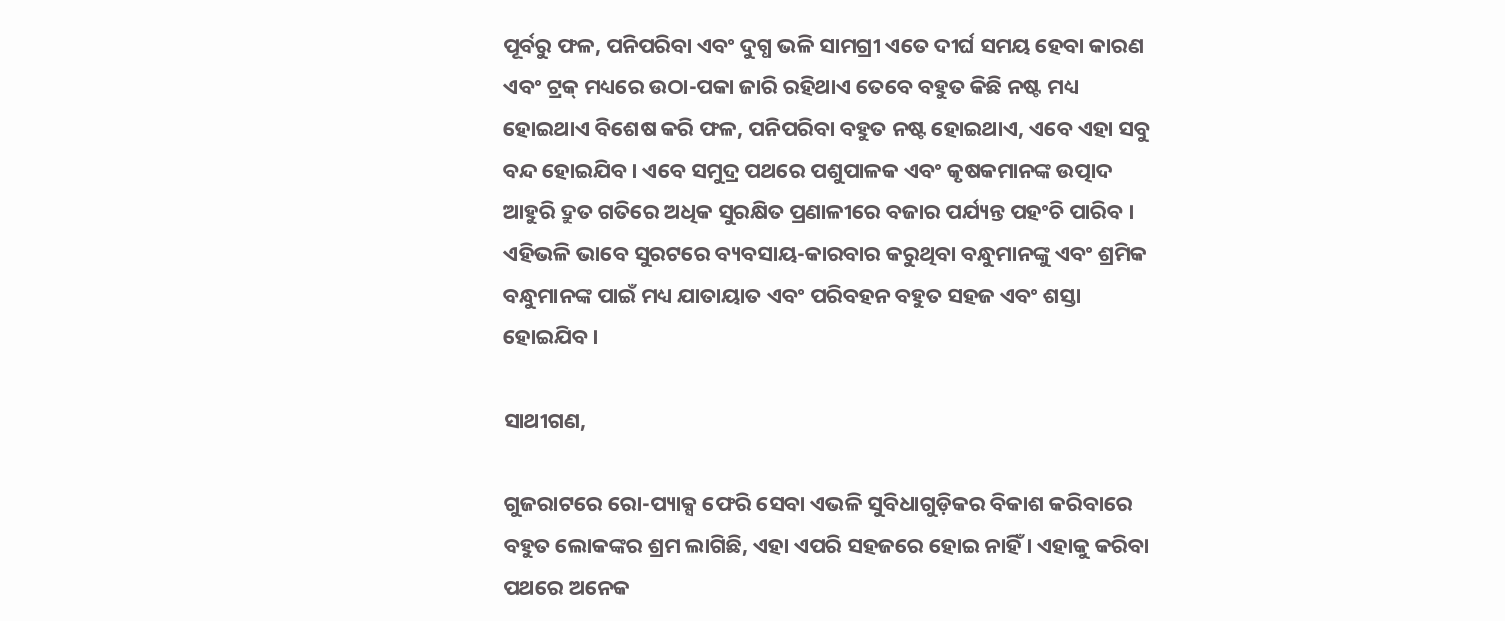ପୂର୍ବରୁ ଫଳ, ପନିପରିବା ଏବଂ ଦୁଗ୍ଧ ଭଳି ସାମଗ୍ରୀ ଏତେ ଦୀର୍ଘ ସମୟ ହେବା କାରଣ ଏବଂ ଟ୍ରକ୍ ମଧ୍ୟରେ ଉଠା-ପକା ଜାରି ରହିଥାଏ ତେବେ ବହୁତ କିଛି ନଷ୍ଟ ମଧ୍ୟ ହୋଇଥାଏ ବିଶେଷ କରି ଫଳ, ପନିପରିବା ବହୁତ ନଷ୍ଟ ହୋଇଥାଏ, ଏବେ ଏହା ସବୁ ବନ୍ଦ ହୋଇଯିବ । ଏବେ ସମୁଦ୍ର ପଥରେ ପଶୁପାଳକ ଏବଂ କୃଷକମାନଙ୍କ ଉତ୍ପାଦ ଆହୁରି ଦ୍ରୁତ ଗତିରେ ଅଧିକ ସୁରକ୍ଷିତ ପ୍ରଣାଳୀରେ ବଜାର ପର୍ଯ୍ୟନ୍ତ ପହଂଚି ପାରିବ । ଏହିଭଳି ଭାବେ ସୁରଟରେ ବ୍ୟବସାୟ-କାରବାର କରୁଥିବା ବନ୍ଧୁମାନଙ୍କୁ ଏବଂ ଶ୍ରମିକ ବନ୍ଧୁମାନଙ୍କ ପାଇଁ ମଧ୍ୟ ଯାତାୟାତ ଏବଂ ପରିବହନ ବହୁତ ସହଜ ଏବଂ ଶସ୍ତା ହୋଇଯିବ ।

ସାଥୀଗଣ,

ଗୁଜରାଟରେ ରୋ-ପ୍ୟାକ୍ସ ଫେରି ସେବା ଏଭଳି ସୁବିଧାଗୁଡ଼ିକର ବିକାଶ କରିବାରେ ବହୁତ ଲୋକଙ୍କର ଶ୍ରମ ଲାଗିଛି, ଏହା ଏପରି ସହଜରେ ହୋଇ ନାହିଁ । ଏହାକୁ କରିବା ପଥରେ ଅନେକ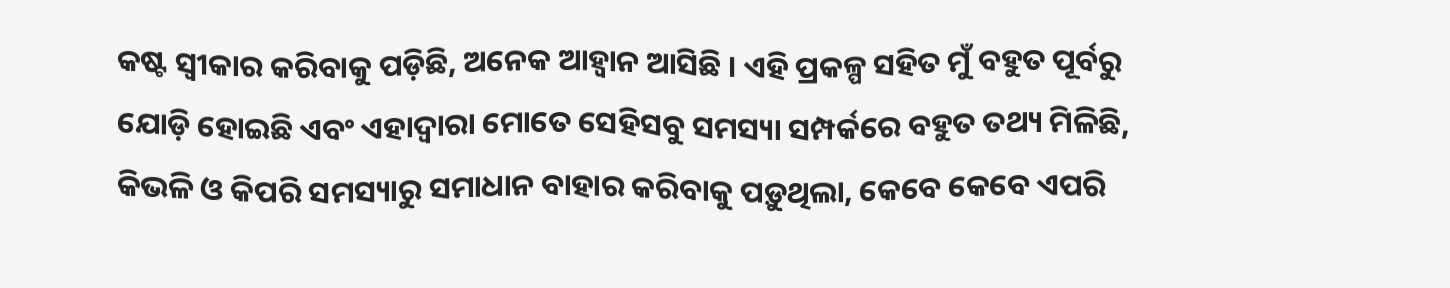କଷ୍ଟ ସ୍ୱୀକାର କରିବାକୁ ପଡ଼ିଛି, ଅନେକ ଆହ୍ୱାନ ଆସିଛି । ଏହି ପ୍ରକଳ୍ପ ସହିତ ମୁଁ ବହୁତ ପୂର୍ବରୁ ଯୋଡ଼ି ହୋଇଛି ଏବଂ ଏହାଦ୍ୱାରା ମୋତେ ସେହିସବୁ ସମସ୍ୟା ସମ୍ପର୍କରେ ବହୁତ ତଥ୍ୟ ମିଳିଛି, କିଭଳି ଓ କିପରି ସମସ୍ୟାରୁ ସମାଧାନ ବାହାର କରିବାକୁ ପଡ଼ୁଥିଲା, କେବେ କେବେ ଏପରି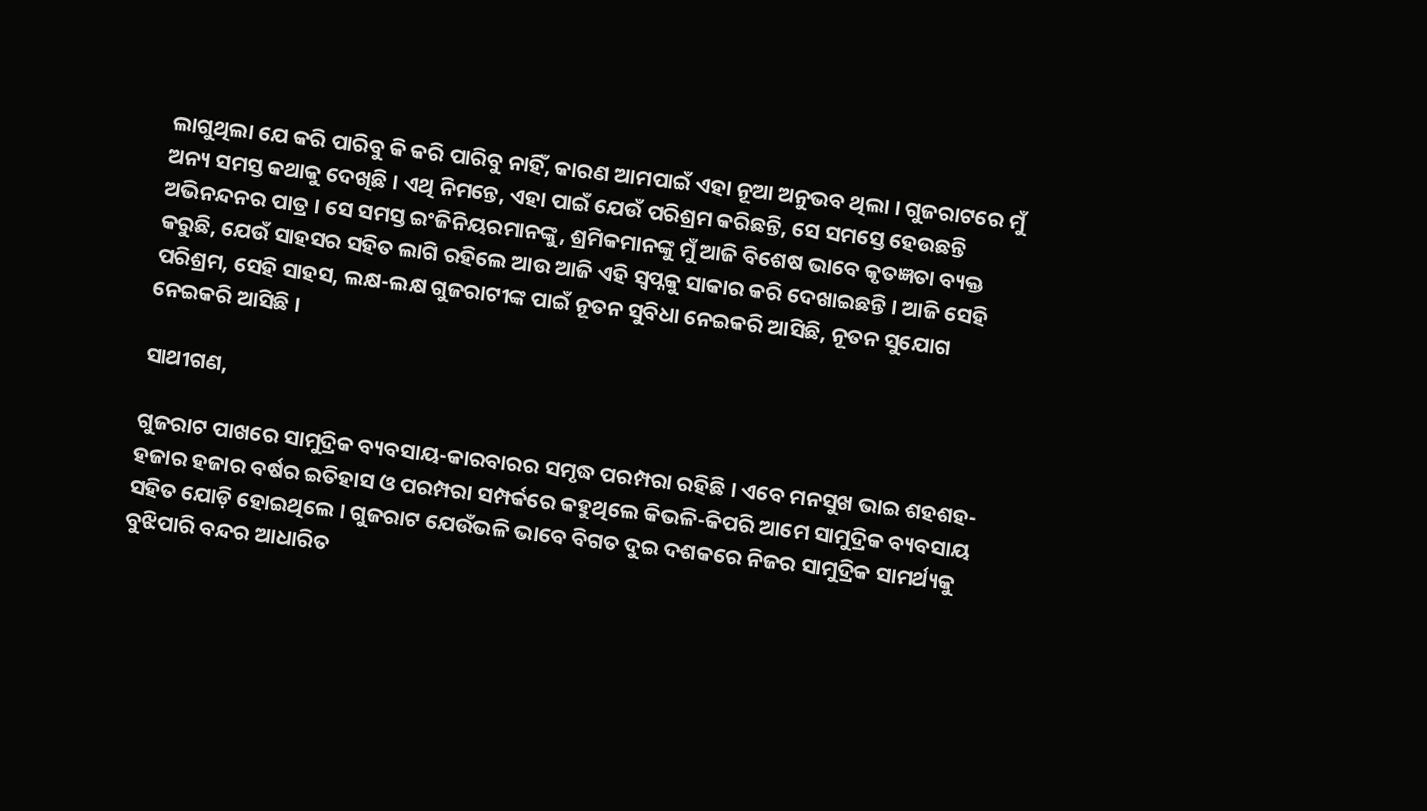ଲାଗୁଥିଲା ଯେ କରି ପାରିବୁ କି କରି ପାରିବୁ ନାହିଁ, କାରଣ ଆମପାଇଁ ଏହା ନୂଆ ଅନୁଭବ ଥିଲା । ଗୁଜରାଟରେ ମୁଁ ଅନ୍ୟ ସମସ୍ତ କଥାକୁ ଦେଖିଛି । ଏଥି ନିମନ୍ତେ, ଏହା ପାଇଁ ଯେଉଁ ପରିଶ୍ରମ କରିଛନ୍ତି, ସେ ସମସ୍ତେ ହେଉଛନ୍ତି ଅଭିନନ୍ଦନର ପାତ୍ର । ସେ ସମସ୍ତ ଇଂଜିନିୟରମାନଙ୍କୁ, ଶ୍ରମିକମାନଙ୍କୁ ମୁଁ ଆଜି ବିଶେଷ ଭାବେ କୃତଜ୍ଞତା ବ୍ୟକ୍ତ କରୁଛି, ଯେଉଁ ସାହସର ସହିତ ଲାଗି ରହିଲେ ଆଉ ଆଜି ଏହି ସ୍ୱପ୍ନକୁ ସାକାର କରି ଦେଖାଇଛନ୍ତି । ଆଜି ସେହି ପରିଶ୍ରମ, ସେହି ସାହସ, ଲକ୍ଷ-ଲକ୍ଷ ଗୁଜରାଟୀଙ୍କ ପାଇଁ ନୂତନ ସୁବିଧା ନେଇକରି ଆସିଛି, ନୂତନ ସୁଯୋଗ ନେଇକରି ଆସିଛି ।

ସାଥୀଗଣ,

ଗୁଜରାଟ ପାଖରେ ସାମୁଦ୍ରିକ ବ୍ୟବସାୟ-କାରବାରର ସମୃଦ୍ଧ ପରମ୍ପରା ରହିଛି । ଏବେ ମନସୁଖ ଭାଇ ଶହଶହ-ହଜାର ହଜାର ବର୍ଷର ଇତିହାସ ଓ ପରମ୍ପରା ସମ୍ପର୍କରେ କହୁଥିଲେ କିଭଳି-କିପରି ଆମେ ସାମୁଦ୍ରିକ ବ୍ୟବସାୟ ସହିତ ଯୋଡ଼ି ହୋଇଥିଲେ । ଗୁଜରାଟ ଯେଉଁଭଳି ଭାବେ ବିଗତ ଦୁଇ ଦଶକରେ ନିଜର ସାମୁଦ୍ରିକ ସାମର୍ଥ୍ୟକୁ ବୁଝିପାରି ବନ୍ଦର ଆଧାରିତ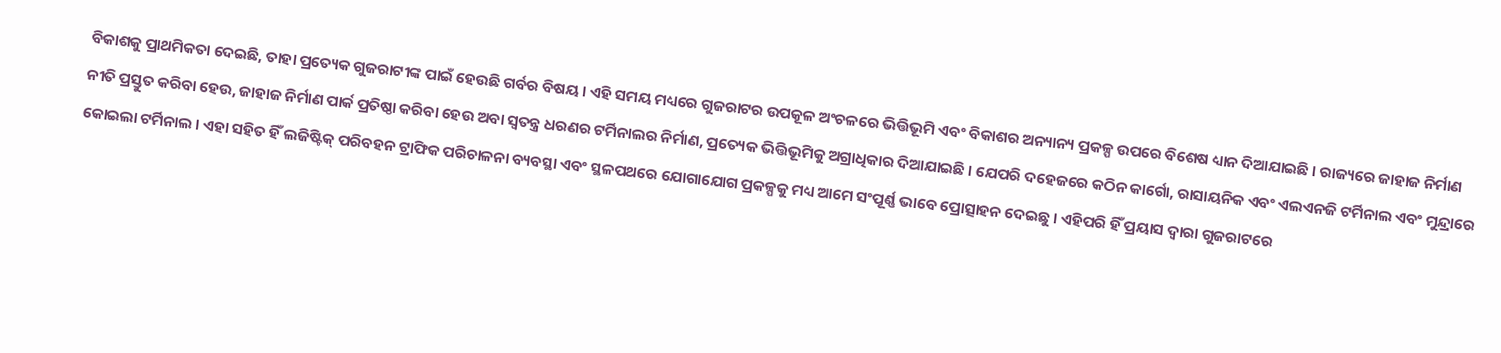ବିକାଶକୁ ପ୍ରାଥମିକତା ଦେଇଛି, ତାହା ପ୍ରତ୍ୟେକ ଗୁଜରାଟୀଙ୍କ ପାଇଁ ହେଉଛି ଗର୍ବର ବିଷୟ । ଏହି ସମୟ ମଧ୍ୟରେ ଗୁଜରାଟର ଉପକୂଳ ଅଂଚଳରେ ଭିତ୍ତିଭୂମି ଏବଂ ବିକାଶର ଅନ୍ୟାନ୍ୟ ପ୍ରକଳ୍ପ ଉପରେ ବିଶେଷ ଧ୍ୟାନ ଦିଆଯାଇଛି । ରାଜ୍ୟରେ ଜାହାଜ ନିର୍ମାଣ ନୀତି ପ୍ରସ୍ତୁତ କରିବା ହେଉ, ଜାହାଜ ନିର୍ମାଣ ପାର୍କ ପ୍ରତିଷ୍ଠା କରିବା ହେଉ ଅବା ସ୍ୱତନ୍ତ୍ର ଧରଣର ଟର୍ମିନାଲର ନିର୍ମାଣ, ପ୍ରତ୍ୟେକ ଭିତ୍ତିଭୂମିକୁ ଅଗ୍ରାଧିକାର ଦିଆଯାଇଛି । ଯେପରି ଦହେଜରେ କଠିନ କାର୍ଗୋ, ରାସାୟନିକ ଏବଂ ଏଲଏନଜି ଟର୍ମିନାଲ ଏବଂ ମୁନ୍ଦ୍ରାରେ କୋଇଲା ଟର୍ମିନାଲ । ଏହା ସହିତ ହିଁ ଲଜିଷ୍ଟିକ୍ ପରିବହନ ଟ୍ରାଫିକ ପରିଚାଳନା ବ୍ୟବସ୍ଥା ଏବଂ ସ୍ଥଳପଥରେ ଯୋଗାଯୋଗ ପ୍ରକଳ୍ପକୁ ମଧ୍ୟ ଆମେ ସଂପୂର୍ଣ୍ଣ ଭାବେ ପ୍ରୋତ୍ସାହନ ଦେଇଛୁ । ଏହିପରି ହିଁ ପ୍ରୟାସ ଦ୍ୱାରା ଗୁଜରାଟରେ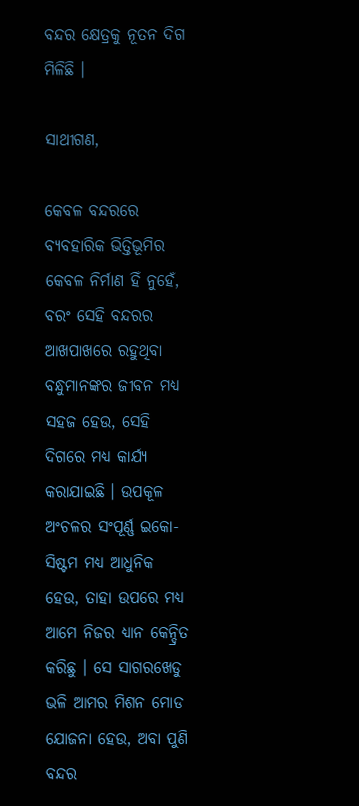ବନ୍ଦର କ୍ଷେତ୍ରକୁ ନୂତନ ଦିଗ ମିଳିଛି ।

ସାଥୀଗଣ,

କେବଳ ବନ୍ଦରରେ ବ୍ୟବହାରିକ ଭିତ୍ତିଭୂମିର କେବଳ ନିର୍ମାଣ ହିଁ ନୁହେଁ, ବରଂ ସେହି ବନ୍ଦରର ଆଖପାଖରେ ରହୁଥିବା ବନ୍ଧୁମାନଙ୍କର ଜୀବନ ମଧ୍ୟ ସହଜ ହେଉ, ସେହି ଦିଗରେ ମଧ୍ୟ କାର୍ଯ୍ୟ କରାଯାଇଛି । ଉପକୂଳ ଅଂଚଳର ସଂପୂର୍ଣ୍ଣ ଇକୋ-ସିଷ୍ଟମ ମଧ୍ୟ ଆଧୁନିକ ହେଉ, ତାହା ଉପରେ ମଧ୍ୟ ଆମେ ନିଜର ଧ୍ୟାନ କେନ୍ଦ୍ରିତ କରିଛୁ । ସେ ସାଗରଖେଡୁ ଭଳି ଆମର ମିଶନ ମୋଡ ଯୋଜନା ହେଉ, ଅବା ପୁଣି ବନ୍ଦର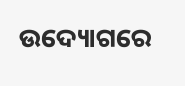ଉଦ୍ୟୋଗରେ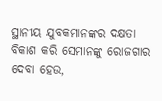ସ୍ଥାନୀୟ ଯୁବକମାନଙ୍କର ଦକ୍ଷତା ବିକାଶ କରି ସେମାନଙ୍କୁ ରୋଜଗାର ଦେବା ହେଉ,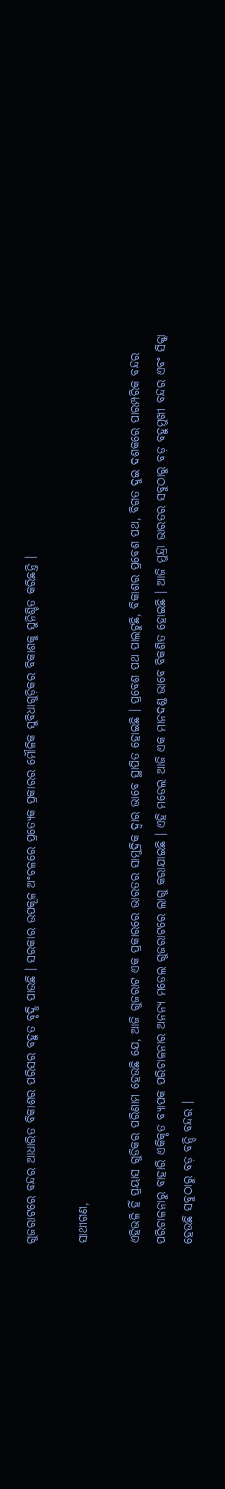ଗୁଜରାଟରେ ବନ୍ଦର ଆଧାରିତ ବିକାଶର ପରିସର ବହୁତ ବୃଦ୍ଧି ପାଉଛି । ସରକାର ଉପକୂଳ ଅଂଚଳରେ ପ୍ରତ୍ୟେକ ପ୍ରକାରର ମୌଳିକ ସୁବିଧାଗୁଡ଼ିକର ବିକାଶକୁ ସୁନିଶ୍ଚିତ କରିଛନ୍ତି ।

ସାଥୀଗଣ,

ଏହିଭଳି ହିଁ ପ୍ରୟାସ ଗୁଡିକର ପରିଣାମ ହେଉଛି ଯେ, ଆଜି ଗୁଜରାଟ ଏକ ପ୍ରକାରରେ ଭାରତର ସାମୁଦ୍ରିକ ଦ୍ୱାର ଭାବେ ସ୍ଥାପିତ ହୋଇଛି । ପ୍ରବେଶ ପଥ ପାଲଟୁଛି, ବିକାଶର ପ୍ରବେଶ ପଥ, ବିଗତ ଦୁଇ ଦଶକରେ ପାରମ୍ପରିକ ବନ୍ଦର ପରିଚାଳନାରୁ ବାହାରି ଏକିକୃତ ବ୍ୟାପକ ପରିଚାଳନାର ଅନନ୍ୟ ମଡେଲ ଗୁଜରାଟରେ ଲାଗୁ କରାଯାଇଛି । ଏହି ମଡେଲ ଆଜି ଏକ ମାନଦଣ୍ଡ ଭାବେ ବିକଶିତ ହୋଇଛି । ଆଜି ମୁନ୍ଦ୍ରା ଭାରତର ସବୁଠାରୁ ବଡ଼ ବହୁମୁଖୀ ବନ୍ଦର ଏବଂ ସିକ୍କା  ହେଉଛି ସବୁଠାରୁ ବଡ଼ ବନ୍ଦି ବନ୍ଦର ।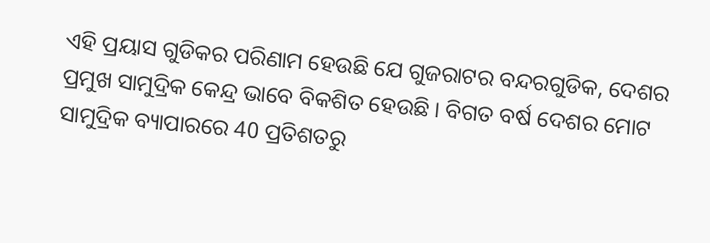ଏହି ପ୍ରୟାସ ଗୁଡିକର ପରିଣାମ ହେଉଛି ଯେ ଗୁଜରାଟର ବନ୍ଦରଗୁଡିକ, ଦେଶର ପ୍ରମୁଖ ସାମୁଦ୍ରିକ କେନ୍ଦ୍ର ଭାବେ ବିକଶିତ ହେଉଛି । ବିଗତ ବର୍ଷ ଦେଶର ମୋଟ ସାମୁଦ୍ରିକ ବ୍ୟାପାରରେ 40 ପ୍ରତିଶତରୁ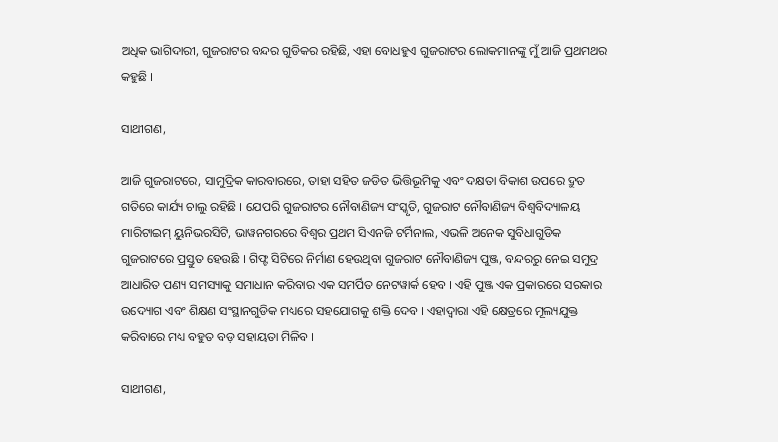ଅଧିକ ଭାଗିଦାରୀ, ଗୁଜରାଟର ବନ୍ଦର ଗୁଡିକର ରହିଛି, ଏହା ବୋଧହୁଏ ଗୁଜରାଟର ଲୋକମାନଙ୍କୁ ମୁଁ ଆଜି ପ୍ରଥମଥର କହୁଛି ।

ସାଥୀଗଣ,

ଆଜି ଗୁଜରାଟରେ, ସାମୁଦ୍ରିକ କାରବାରରେ, ତାହା ସହିତ ଜଡିତ ଭିତ୍ତିଭୂମିକୁ ଏବଂ ଦକ୍ଷତା ବିକାଶ ଉପରେ ଦ୍ରୁତ ଗତିରେ କାର୍ଯ୍ୟ ଚାଲୁ ରହିଛି । ଯେପରି ଗୁଜରାଟର ନୌବାଣିଜ୍ୟ ସଂସ୍କୃତି, ଗୁଜରାଟ ନୌବାଣିଜ୍ୟ ବିଶ୍ୱବିଦ୍ୟାଳୟ ମାରିଟାଇମ୍ ୟୁନିଭରସିଟି, ଭାୱନଗରରେ ବିଶ୍ୱର ପ୍ରଥମ ସିଏନଜି ଟର୍ମିନାଲ, ଏଭଳି ଅନେକ ସୁବିଧାଗୁଡିକ ଗୁଜରାଟରେ ପ୍ରସ୍ତୁତ ହେଉଛି । ଗିଫ୍ଟ ସିଟିରେ ନିର୍ମାଣ ହେଉଥିବା ଗୁଜରାଟ ନୌବାଣିଜ୍ୟ ପୁଞ୍ଜ, ବନ୍ଦରରୁ ନେଇ ସମୁଦ୍ର ଆଧାରିତ ପଣ୍ୟ ସମସ୍ୟାକୁ ସମାଧାନ କରିବାର ଏକ ସମର୍ପିତ ନେଟୱାର୍କ ହେବ । ଏହି ପୁଞ୍ଜ ଏକ ପ୍ରକାରରେ ସରକାର ଉଦ୍ୟୋଗ ଏବଂ ଶିକ୍ଷଣ ସଂସ୍ଥାନଗୁଡିକ ମଧ୍ୟରେ ସହଯୋଗକୁ ଶକ୍ତି ଦେବ । ଏହାଦ୍ୱାରା ଏହି କ୍ଷେତ୍ରରେ ମୂଲ୍ୟଯୁକ୍ତ କରିବାରେ ମଧ୍ୟ ବହୁତ ବଡ଼ ସହାୟତା ମିଳିବ ।

ସାଥୀଗଣ,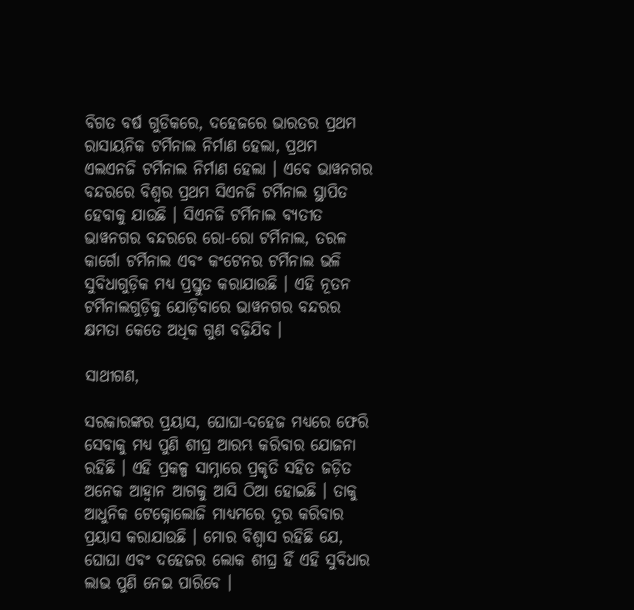ବିଗତ ବର୍ଷ ଗୁଡିକରେ, ଦହେଜରେ ଭାରତର ପ୍ରଥମ ରାସାୟନିକ ଟର୍ମିନାଲ ନିର୍ମାଣ ହେଲା, ପ୍ରଥମ ଏଲଏନଜି ଟର୍ମିନାଲ ନିର୍ମାଣ ହେଲା । ଏବେ ଭାୱନଗର ବନ୍ଦରରେ ବିଶ୍ୱର ପ୍ରଥମ ସିଏନଜି ଟର୍ମିନାଲ ସ୍ଥାପିତ ହେବାକୁ ଯାଉଛି । ସିଏନଜି ଟର୍ମିନାଲ ବ୍ୟତୀତ ଭାୱନଗର ବନ୍ଦରରେ ରୋ-ରୋ ଟର୍ମିନାଲ, ତରଳ କାର୍ଗୋ ଟର୍ମିନାଲ ଏବଂ କଂଟେନର ଟର୍ମିନାଲ ଭଳି ସୁବିଧାଗୁଡ଼ିକ ମଧ୍ୟ ପ୍ରସ୍ତୁତ କରାଯାଉଛି । ଏହି ନୂତନ ଟର୍ମିନାଲଗୁଡ଼ିକୁ ଯୋଡ଼ିବାରେ ଭାୱନଗର ବନ୍ଦରର କ୍ଷମତା କେତେ ଅଧିକ ଗୁଣ ବଢ଼ିଯିବ ।

ସାଥୀଗଣ,

ସରକାରଙ୍କର ପ୍ରୟାସ, ଘୋଘା-ଦହେଜ ମଧ୍ୟରେ ଫେରି ସେବାକୁ ମଧ୍ୟ ପୁଣି ଶୀଘ୍ର ଆରମ୍ଭ କରିବାର ଯୋଜନା ରହିଛି । ଏହି ପ୍ରକଳ୍ପ ସାମ୍ନାରେ ପ୍ରକୃତି ସହିତ ଜଡ଼ିତ ଅନେକ ଆହ୍ୱାନ ଆଗକୁ ଆସି ଠିଆ ହୋଇଛି । ତାକୁ ଆଧୁନିକ ଟେକ୍ନୋଲୋଜି ମାଧ୍ୟମରେ ଦୂର କରିବାର ପ୍ରୟାସ କରାଯାଉଛି । ମୋର ବିଶ୍ୱାସ ରହିଛି ଯେ, ଘୋଘା ଏବଂ ଦହେଜର ଲୋକ ଶୀଘ୍ର ହିଁ ଏହି ସୁବିଧାର ଲାଭ ପୁଣି ନେଇ ପାରିବେ ।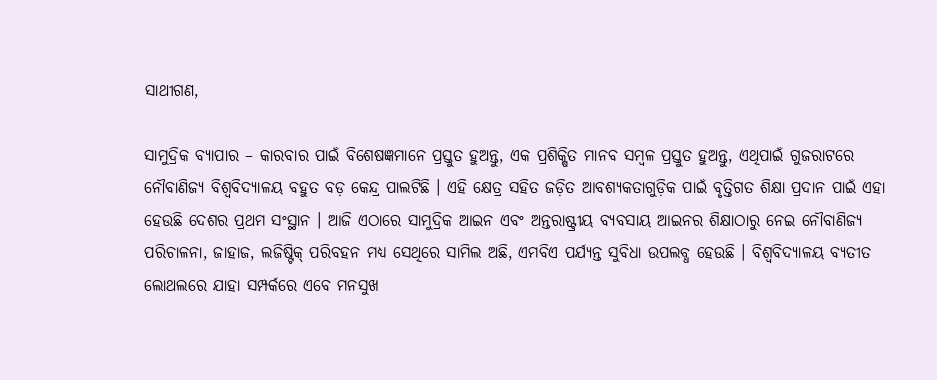ସାଥୀଗଣ,

ସାମୁଦ୍ରିକ ବ୍ୟାପାର – କାରବାର ପାଇଁ ବିଶେଷଜ୍ଞମାନେ ପ୍ରସ୍ତୁତ ହୁଅନ୍ତୁ, ଏକ ପ୍ରଶିକ୍ଷିତ ମାନବ ସମ୍ବଳ ପ୍ରସ୍ତୁତ ହୁଅନ୍ତୁ, ଏଥିପାଇଁ ଗୁଜରାଟରେ ନୌବାଣିଜ୍ୟ ବିଶ୍ୱବିଦ୍ୟାଳୟ ବହୁତ ବଡ଼ କେନ୍ଦ୍ର ପାଲଟିଛି । ଏହି କ୍ଷେତ୍ର ସହିତ ଜଡ଼ିତ ଆବଶ୍ୟକତାଗୁଡ଼ିକ ପାଇଁ ବୃତ୍ତିଗତ ଶିକ୍ଷା ପ୍ରଦାନ ପାଇଁ ଏହା ହେଉଛି ଦେଶର ପ୍ରଥମ ସଂସ୍ଥାନ । ଆଜି ଏଠାରେ ସାମୁଦ୍ରିକ ଆଇନ ଏବଂ ଅନ୍ତରାଷ୍ଟ୍ରୀୟ ବ୍ୟବସାୟ ଆଇନର ଶିକ୍ଷାଠାରୁ ନେଇ ନୌବାଣିଜ୍ୟ ପରିଚାଳନା, ଜାହାଜ, ଲଜିଷ୍ଟିକ୍ ପରିବହନ ମଧ୍ୟ ସେଥିରେ ସାମିଲ ଅଛି, ଏମବିଏ ପର୍ଯ୍ୟନ୍ତ ସୁବିଧା ଉପଲବ୍ଧ ହେଉଛି । ବିଶ୍ୱବିଦ୍ୟାଳୟ ବ୍ୟତୀତ ଲୋଥଲରେ ଯାହା ସମ୍ପର୍କରେ ଏବେ ମନସୁଖ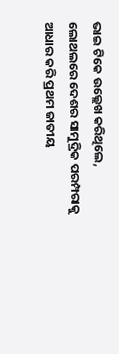ଭାଇ ଟିକେ ଉଲ୍ଲେଖ କରିଥିଲେ, ଲୋଥଲରେ ଦେଶର ସାମୁଦ୍ରିକ ପରମ୍ପରାକୁ ଆଧାର କରି ପ୍ରଥମ ଜାତୀୟ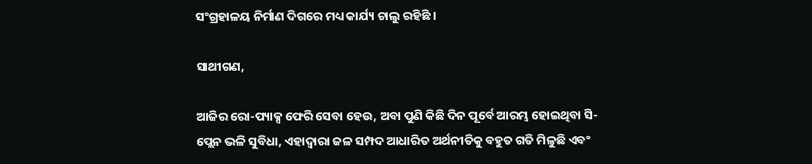ସଂଗ୍ରହାଳୟ ନିର୍ମାଣ ଦିଗରେ ମଧ୍ୟ କାର୍ଯ୍ୟ ଚାଲୁ ରହିଛି ।

ସାଥୀଗଣ,

ଆଜିର ରୋ-ପ୍ୟାକ୍ସ ଫେରି ସେବା ହେଉ, ଅବା ପୁଣି କିଛି ଦିନ ପୂର୍ବେ ଆରମ୍ଭ ହୋଇଥିବା ସି-ପ୍ଲେନ ଭଳି ସୁବିଧା, ଏହାଦ୍ୱାରା ଜଳ ସମ୍ପଦ ଆଧାରିତ ଅର୍ଥନୀତିକୁ ବହୁତ ଗତି ମିଳୁଛି ଏବଂ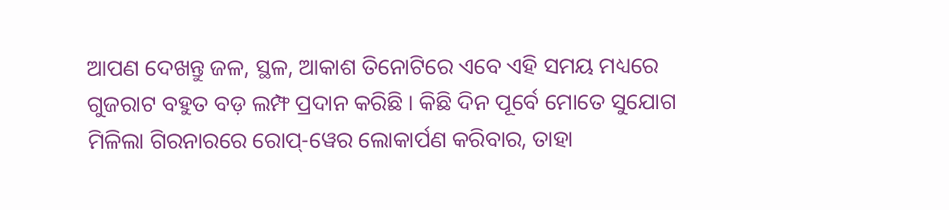ଆପଣ ଦେଖନ୍ତୁ ଜଳ, ସ୍ଥଳ, ଆକାଶ ତିନୋଟିରେ ଏବେ ଏହି ସମୟ ମଧ୍ୟରେ ଗୁଜରାଟ ବହୁତ ବଡ଼ ଲମ୍ଫ ପ୍ରଦାନ କରିଛି । କିଛି ଦିନ ପୂର୍ବେ ମୋତେ ସୁଯୋଗ ମିଳିଲା ଗିରନାରରେ ରୋପ୍-ୱେର ଲୋକାର୍ପଣ କରିବାର, ତାହା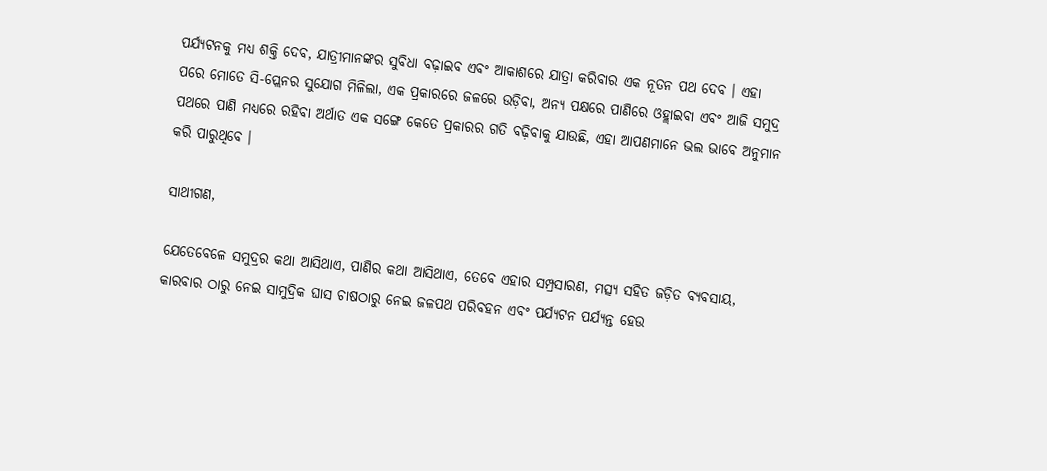ପର୍ଯ୍ୟଟନକୁ ମଧ୍ୟ ଶକ୍ତି ଦେବ, ଯାତ୍ରୀମାନଙ୍କର ସୁବିଧା ବଢ଼ାଇବ ଏବଂ ଆକାଶରେ ଯାତ୍ରା କରିବାର ଏକ ନୂତନ ପଥ ଦେବ । ଏହା ପରେ ମୋତେ ସି-ପ୍ଲେନର ସୁଯୋଗ ମିଳିଲା, ଏକ ପ୍ରକାରରେ ଜଳରେ ଉଡ଼ିବା, ଅନ୍ୟ ପକ୍ଷରେ ପାଣିରେ ଓହ୍ଲାଇବା ଏବଂ ଆଜି ସମୁଦ୍ର ପଥରେ ପାଣି ମଧ୍ୟରେ ରହିବା ଅର୍ଥାତ ଏକ ସଙ୍ଗେ କେତେ ପ୍ରକାରର ଗତି ବଢ଼ିବାକୁ ଯାଉଛି, ଏହା ଆପଣମାନେ ଭଲ ଭାବେ ଅନୁମାନ କରି ପାରୁଥିବେ ।

ସାଥୀଗଣ,

ଯେତେବେଳେ ସମୁଦ୍ରର କଥା ଆସିଥାଏ, ପାଣିର କଥା ଆସିଥାଏ, ତେବେ ଏହାର ସମ୍ପ୍ରସାରଣ, ମତ୍ସ୍ୟ ସହିତ ଜଡ଼ିତ ବ୍ୟବସାୟ, କାରବାର ଠାରୁ ନେଇ ସାମୁଦ୍ରିକ ଘାସ ଚାଷଠାରୁ ନେଇ ଜଳପଥ ପରିବହନ ଏବଂ ପର୍ଯ୍ୟଟନ ପର୍ଯ୍ୟନ୍ତ ହେଉ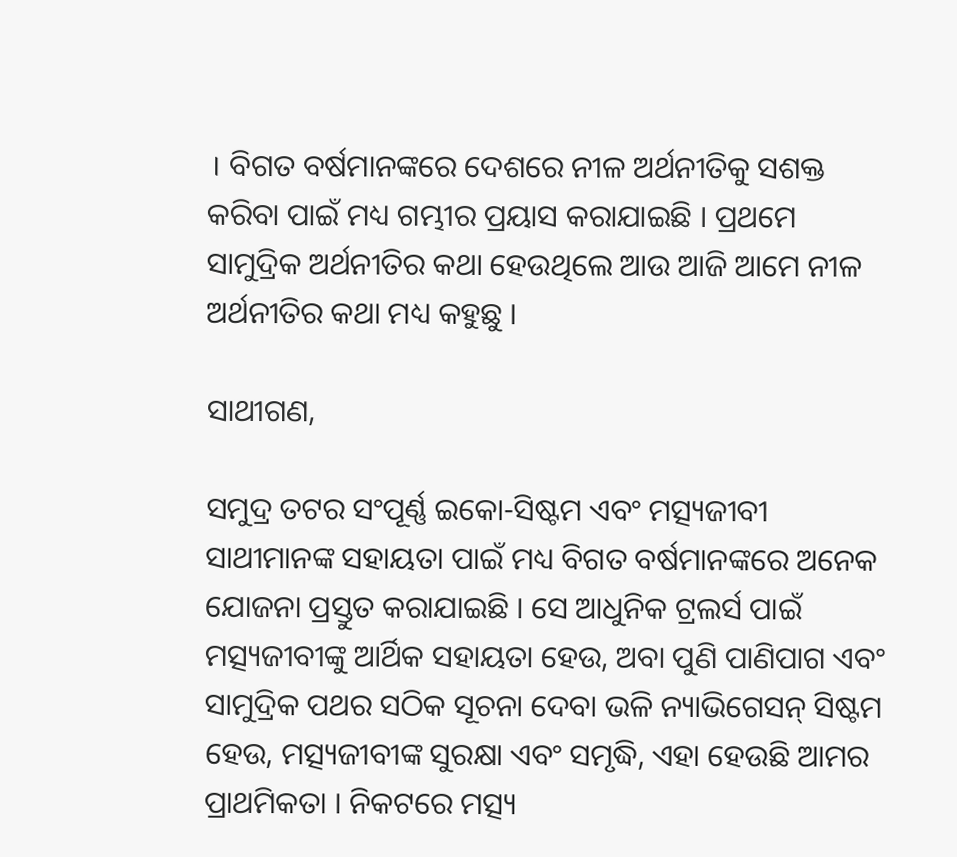। ବିଗତ ବର୍ଷମାନଙ୍କରେ ଦେଶରେ ନୀଳ ଅର୍ଥନୀତିକୁ ସଶକ୍ତ କରିବା ପାଇଁ ମଧ୍ୟ ଗମ୍ଭୀର ପ୍ରୟାସ କରାଯାଇଛି । ପ୍ରଥମେ ସାମୁଦ୍ରିକ ଅର୍ଥନୀତିର କଥା ହେଉଥିଲେ ଆଉ ଆଜି ଆମେ ନୀଳ ଅର୍ଥନୀତିର କଥା ମଧ୍ୟ କହୁଛୁ ।

ସାଥୀଗଣ,

ସମୁଦ୍ର ତଟର ସଂପୂର୍ଣ୍ଣ ଇକୋ-ସିଷ୍ଟମ ଏବଂ ମତ୍ସ୍ୟଜୀବୀ ସାଥୀମାନଙ୍କ ସହାୟତା ପାଇଁ ମଧ୍ୟ ବିଗତ ବର୍ଷମାନଙ୍କରେ ଅନେକ ଯୋଜନା ପ୍ରସ୍ତୁତ କରାଯାଇଛି । ସେ ଆଧୁନିକ ଟ୍ରଲର୍ସ ପାଇଁ ମତ୍ସ୍ୟଜୀବୀଙ୍କୁ ଆର୍ଥିକ ସହାୟତା ହେଉ, ଅବା ପୁଣି ପାଣିପାଗ ଏବଂ ସାମୁଦ୍ରିକ ପଥର ସଠିକ ସୂଚନା ଦେବା ଭଳି ନ୍ୟାଭିଗେସନ୍ ସିଷ୍ଟମ ହେଉ, ମତ୍ସ୍ୟଜୀବୀଙ୍କ ସୁରକ୍ଷା ଏବଂ ସମୃଦ୍ଧି, ଏହା ହେଉଛି ଆମର ପ୍ରାଥମିକତା । ନିକଟରେ ମତ୍ସ୍ୟ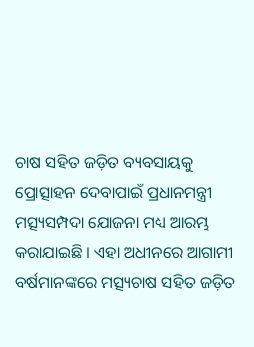ଚାଷ ସହିତ ଜଡ଼ିତ ବ୍ୟବସାୟକୁ ପ୍ରୋତ୍ସାହନ ଦେବାପାଇଁ ପ୍ରଧାନମନ୍ତ୍ରୀ ମତ୍ସ୍ୟସମ୍ପଦା ଯୋଜନା ମଧ୍ୟ ଆରମ୍ଭ କରାଯାଇଛି । ଏହା ଅଧୀନରେ ଆଗାମୀ ବର୍ଷମାନଙ୍କରେ ମତ୍ସ୍ୟଚାଷ ସହିତ ଜଡ଼ିତ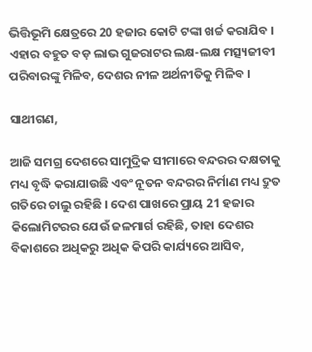ଭିତ୍ତିଭୂମି କ୍ଷେତ୍ରରେ 20 ହଜାର କୋଟି ଟଙ୍କା ଖର୍ଚ୍ଚ କରାଯିବ । ଏହାର ବହୁତ ବଡ଼ ଲାଭ ଗୁଜରାଟର ଲକ୍ଷ-ଲକ୍ଷ ମତ୍ସ୍ୟଜୀବୀ ପରିବାରଙ୍କୁ ମିଳିବ, ଦେଶର ନୀଳ ଅର୍ଥନୀତିକୁ ମିଳିବ ।

ସାଥୀଗଣ,

ଆଜି ସମଗ୍ର ଦେଶରେ ସାମୁଦ୍ରିକ ସୀମାରେ ବନ୍ଦରର ଦକ୍ଷତାକୁ ମଧ୍ୟ ବୃଦ୍ଧି କରାଯାଉଛି ଏବଂ ନୂତନ ବନ୍ଦରର ନିର୍ମାଣ ମଧ୍ୟ ଦ୍ରୁତ ଗତିରେ ଚାଲୁ ରହିଛି । ଦେଶ ପାଖରେ ପ୍ରାୟ 21 ହଜାର କିଲୋମିଟରର ଯେଉଁ ଜଳମାର୍ଗ ରହିଛି, ତାହା ଦେଶର ବିକାଶରେ ଅଧିକରୁ ଅଧିକ କିପରି କାର୍ଯ୍ୟରେ ଆସିବ,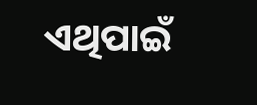ଏଥିପାଇଁ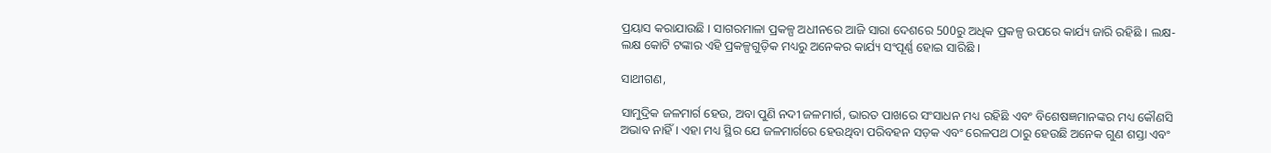ପ୍ରୟାସ କରାଯାଉଛି । ସାଗରମାଳା ପ୍ରକଳ୍ପ ଅଧୀନରେ ଆଜି ସାରା ଦେଶରେ 500ରୁ ଅଧିକ ପ୍ରକଳ୍ପ ଉପରେ କାର୍ଯ୍ୟ ଜାରି ରହିଛି । ଲକ୍ଷ-ଲକ୍ଷ କୋଟି ଟଙ୍କାର ଏହି ପ୍ରକଳ୍ପଗୁଡ଼ିକ ମଧ୍ୟରୁ ଅନେକର କାର୍ଯ୍ୟ ସଂପୂର୍ଣ୍ଣ ହୋଇ ସାରିଛି ।

ସାଥୀଗଣ,

ସାମୁଦ୍ରିକ ଜଳମାର୍ଗ ହେଉ, ଅବା ପୁଣି ନଦୀ ଜଳମାର୍ଗ, ଭାରତ ପାଖରେ ସଂସାଧନ ମଧ୍ୟ ରହିଛି ଏବଂ ବିଶେଷଜ୍ଞମାନଙ୍କର ମଧ୍ୟ କୌଣସି ଅଭାବ ନାହିଁ । ଏହା ମଧ୍ୟ ସ୍ଥିର ଯେ ଜଳମାର୍ଗରେ ହେଉଥିବା ପରିବହନ ସଡ଼କ ଏବଂ ରେଳପଥ ଠାରୁ ହେଉଛି ଅନେକ ଗୁଣ ଶସ୍ତା ଏବଂ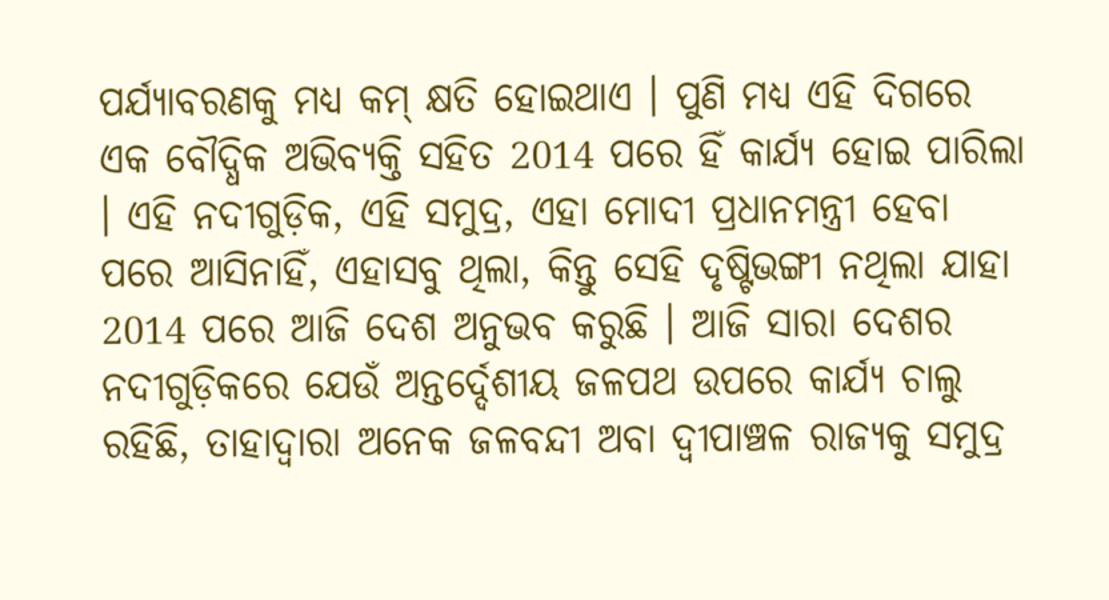ପର୍ଯ୍ୟାବରଣକୁ ମଧ୍ୟ କମ୍ କ୍ଷତି ହୋଇଥାଏ । ପୁଣି ମଧ୍ୟ ଏହି ଦିଗରେ ଏକ ବୌଦ୍ଧିକ ଅଭିବ୍ୟକ୍ତି ସହିତ 2014 ପରେ ହିଁ କାର୍ଯ୍ୟ ହୋଇ ପାରିଲା । ଏହି ନଦୀଗୁଡ଼ିକ, ଏହି ସମୁଦ୍ର, ଏହା ମୋଦୀ ପ୍ରଧାନମନ୍ତ୍ରୀ ହେବା ପରେ ଆସିନାହିଁ, ଏହାସବୁ ଥିଲା, କିନ୍ତୁ ସେହି ଦୃଷ୍ଟିଭଙ୍ଗୀ ନଥିଲା ଯାହା 2014 ପରେ ଆଜି ଦେଶ ଅନୁଭବ କରୁଛି । ଆଜି ସାରା ଦେଶର ନଦୀଗୁଡ଼ିକରେ ଯେଉଁ ଅନ୍ତର୍ଦ୍ଦେଶୀୟ ଜଳପଥ ଉପରେ କାର୍ଯ୍ୟ ଚାଲୁ ରହିଛି, ତାହାଦ୍ୱାରା ଅନେକ ଜଳବନ୍ଦୀ ଅବା ଦ୍ୱୀପାଞ୍ଚଳ ରାଜ୍ୟକୁ ସମୁଦ୍ର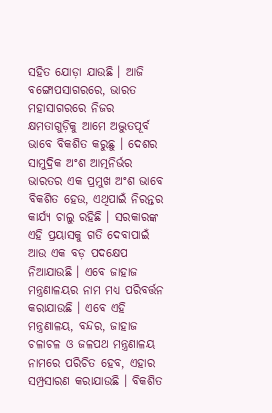ସହିତ ଯୋଡ଼ା ଯାଉଛି । ଆଜି ବଙ୍ଗୋପସାଗରରେ, ଭାରତ ମହାସାଗରରେ ନିଜର କ୍ଷମତାଗୁଡ଼ିକୁ ଆମେ ଅଦ୍ଭୁତପୂର୍ବ ଭାବେ ବିକଶିତ କରୁଛୁ । ଦେଶର ସାମୁଦ୍ରିକ ଅଂଶ ଆତ୍ମନିର୍ଭର ଭାରତର ଏକ ପ୍ରମୁଖ ଅଂଶ ଭାବେ ବିକଶିତ ହେଉ, ଏଥିପାଇଁ ନିରନ୍ତର କାର୍ଯ୍ୟ ଚାଲୁ ରହିଛି । ସରକାରଙ୍କ ଏହି ପ୍ରୟାସକୁ ଗତି ଦେବାପାଇଁ ଆଉ ଏକ ବଡ଼ ପଦକ୍ଷେପ ନିଆଯାଉଛି । ଏବେ ଜାହାଜ ମନ୍ତ୍ରଣାଳୟର ନାମ ମଧ୍ୟ ପରିବର୍ତ୍ତନ କରାଯାଉଛି । ଏବେ ଏହି ମନ୍ତ୍ରଣାଳୟ, ବନ୍ଦର, ଜାହାଜ ଚଳାଚଳ ଓ ଜଳପଥ ମନ୍ତ୍ରଣାଳୟ ନାମରେ ପରିଚିତ ହେବ, ଏହାର ସମ୍ପ୍ରସାରଣ କରାଯାଉଛି । ବିକଶିତ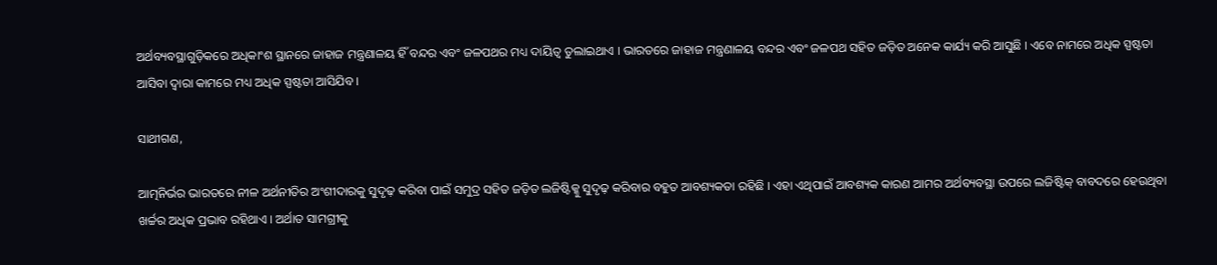ଅର୍ଥବ୍ୟବସ୍ଥାଗୁଡ଼ିକରେ ଅଧିକାଂଶ ସ୍ଥାନରେ ଜାହାଜ ମନ୍ତ୍ରଣାଳୟ ହିଁ ବନ୍ଦର ଏବଂ ଜଳପଥର ମଧ୍ୟ ଦାୟିତ୍ୱ ତୁଲାଇଥାଏ । ଭାରତରେ ଜାହାଜ ମନ୍ତ୍ରଣାଳୟ ବନ୍ଦର ଏବଂ ଜଳପଥ ସହିତ ଜଡ଼ିତ ଅନେକ କାର୍ଯ୍ୟ କରି ଆସୁଛି । ଏବେ ନାମରେ ଅଧିକ ସ୍ପଷ୍ଟତା ଆସିବା ଦ୍ୱାରା କାମରେ ମଧ୍ୟ ଅଧିକ ସ୍ପଷ୍ଟତା ଆସିଯିବ ।

ସାଥୀଗଣ,

ଆତ୍ମନିର୍ଭର ଭାରତରେ ନୀଳ ଅର୍ଥନୀତିର ଅଂଶୀଦାରକୁ ସୁଦୃଢ଼ କରିବା ପାଇଁ ସମୁଦ୍ର ସହିତ ଜଡ଼ିତ ଲଜିଷ୍ଟିକ୍କୁ ସୁଦୃଢ଼ କରିବାର ବହୁତ ଆବଶ୍ୟକତା ରହିଛି । ଏହା ଏଥିପାଇଁ ଆବଶ୍ୟକ କାରଣ ଆମର ଅର୍ଥବ୍ୟବସ୍ଥା ଉପରେ ଲଜିଷ୍ଟିକ୍ ବାବଦରେ ହେଉଥିବା ଖର୍ଚ୍ଚର ଅଧିକ ପ୍ରଭାବ ରହିଥାଏ । ଅର୍ଥାତ ସାମଗ୍ରୀକୁ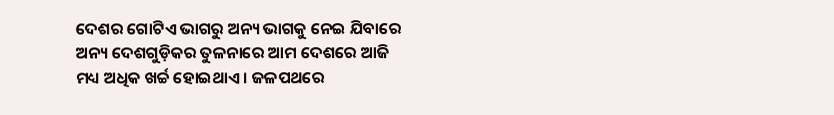ଦେଶର ଗୋଟିଏ ଭାଗରୁ ଅନ୍ୟ ଭାଗକୁ ନେଇ ଯିବାରେ ଅନ୍ୟ ଦେଶଗୁଡ଼ିକର ତୁଳନାରେ ଆମ ଦେଶରେ ଆଜି ମଧ୍ୟ ଅଧିକ ଖର୍ଚ୍ଚ ହୋଇଥାଏ । ଜଳପଥରେ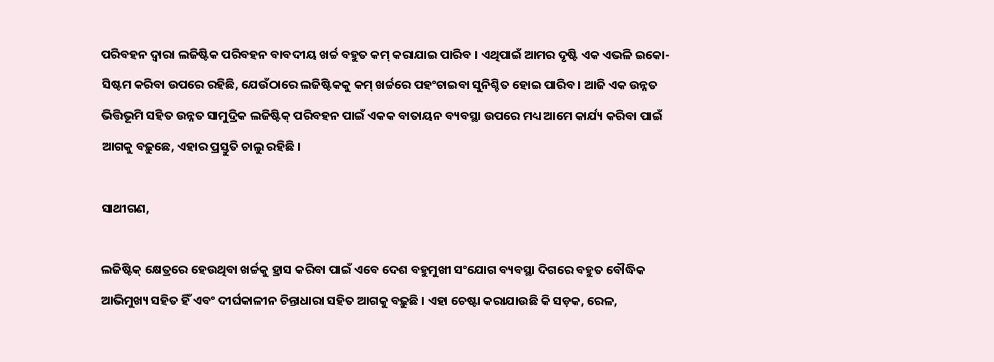ପରିବହନ ଦ୍ୱାରା ଲଜିଷ୍ଟିକ ପରିବହନ ବାବଦୀୟ ଖର୍ଚ୍ଚ ବହୁତ କମ୍ କରାଯାଇ ପାରିବ । ଏଥିପାଇଁ ଆମର ଦୃଷ୍ଟି ଏକ ଏଭଳି ଇକୋ-ସିଷ୍ଟମ କରିବା ଉପରେ ରହିଛି, ଯେଉଁଠାରେ ଲଜିଷ୍ଟିକକୁ କମ୍ ଖର୍ଚ୍ଚରେ ପହଂଚାଇବା ସୁନିଶ୍ଚିତ ହୋଇ ପାରିବ । ଆଜି ଏକ ଉନ୍ନତ ଭିତ୍ତିଭୂମି ସହିତ ଉନ୍ନତ ସାମୁଦ୍ରିକ ଲଜିଷ୍ଟିକ୍ ପରିବହନ ପାଇଁ ଏକକ ବାତାୟନ ବ୍ୟବସ୍ଥା ଉପରେ ମଧ୍ୟ ଆମେ କାର୍ଯ୍ୟ କରିବା ପାଇଁ ଆଗକୁ ବଢ଼ୁଛେ, ଏହାର ପ୍ରସ୍ତୁତି ଚାଲୁ ରହିଛି ।

ସାଥୀଗଣ,

ଲଜିଷ୍ଟିକ୍ କ୍ଷେତ୍ରରେ ହେଉଥିବା ଖର୍ଚ୍ଚକୁ ହ୍ରାସ କରିବା ପାଇଁ ଏବେ ଦେଶ ବହୁମୁଖୀ ସଂଯୋଗ ବ୍ୟବସ୍ଥା ଦିଗରେ ବହୁତ ବୌଦ୍ଧିକ ଆଭିମୁଖ୍ୟ ସହିତ ହିଁ ଏବଂ ଦୀର୍ଘକାଳୀନ ଚିନ୍ତାଧାରା ସହିତ ଆଗକୁ ବଢ଼ୁଛି । ଏହା ଚେଷ୍ଟା କରାଯାଉଛି କି ସଡ଼କ, ରେଳ,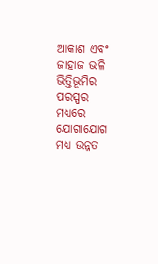ଆକାଶ ଏବଂ ଜାହାଜ ଭଳି ଭିତ୍ତିଭୂମିର ପରସ୍ପର ମଧ୍ୟରେ ଯୋଗାଯୋଗ ମଧ୍ୟ ଉନ୍ନତ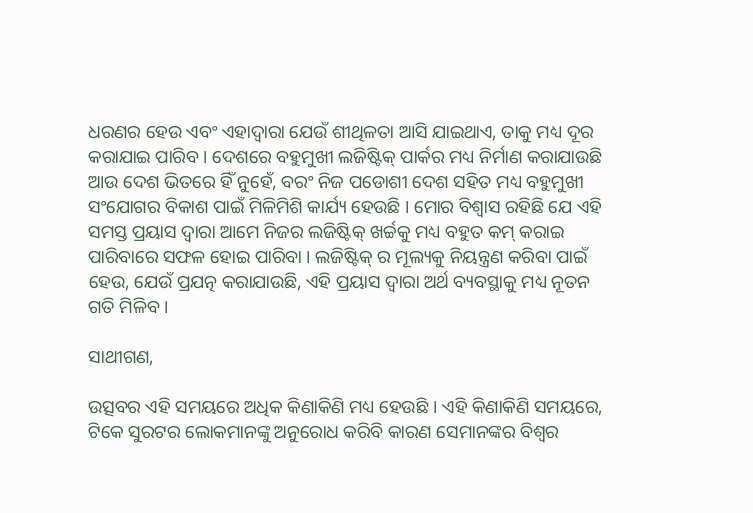ଧରଣର ହେଉ ଏବଂ ଏହାଦ୍ୱାରା ଯେଉଁ ଶୀଥିଳତା ଆସି ଯାଇଥାଏ, ତାକୁ ମଧ୍ୟ ଦୂର କରାଯାଇ ପାରିବ । ଦେଶରେ ବହୁମୁଖୀ ଲଜିଷ୍ଟିକ୍ ପାର୍କର ମଧ୍ୟ ନିର୍ମାଣ କରାଯାଉଛି ଆଉ ଦେଶ ଭିତରେ ହିଁ ନୁହେଁ, ବରଂ ନିଜ ପଡୋଶୀ ଦେଶ ସହିତ ମଧ୍ୟ ବହୁମୁଖୀ ସଂଯୋଗର ବିକାଶ ପାଇଁ ମିଳିମିଶି କାର୍ଯ୍ୟ ହେଉଛି । ମୋର ବିଶ୍ୱାସ ରହିଛି ଯେ ଏହି ସମସ୍ତ ପ୍ରୟାସ ଦ୍ୱାରା ଆମେ ନିଜର ଲଜିଷ୍ଟିକ୍ ଖର୍ଚ୍ଚକୁ ମଧ୍ୟ ବହୁତ କମ୍ କରାଇ ପାରିବାରେ ସଫଳ ହୋଇ ପାରିବା । ଲଜିଷ୍ଟିକ୍ ର ମୂଲ୍ୟକୁ ନିୟନ୍ତ୍ରଣ କରିବା ପାଇଁ ହେଉ, ଯେଉଁ ପ୍ରଯତ୍ନ କରାଯାଉଛି, ଏହି ପ୍ରୟାସ ଦ୍ୱାରା ଅର୍ଥ ବ୍ୟବସ୍ଥାକୁ ମଧ୍ୟ ନୂତନ ଗତି ମିଳିବ ।

ସାଥୀଗଣ,

ଉତ୍ସବର ଏହି ସମୟରେ ଅଧିକ କିଣାକିଣି ମଧ୍ୟ ହେଉଛି । ଏହି କିଣାକିଣି ସମୟରେ, ଟିକେ ସୁରଟର ଲୋକମାନଙ୍କୁ ଅନୁରୋଧ କରିବି କାରଣ ସେମାନଙ୍କର ବିଶ୍ୱର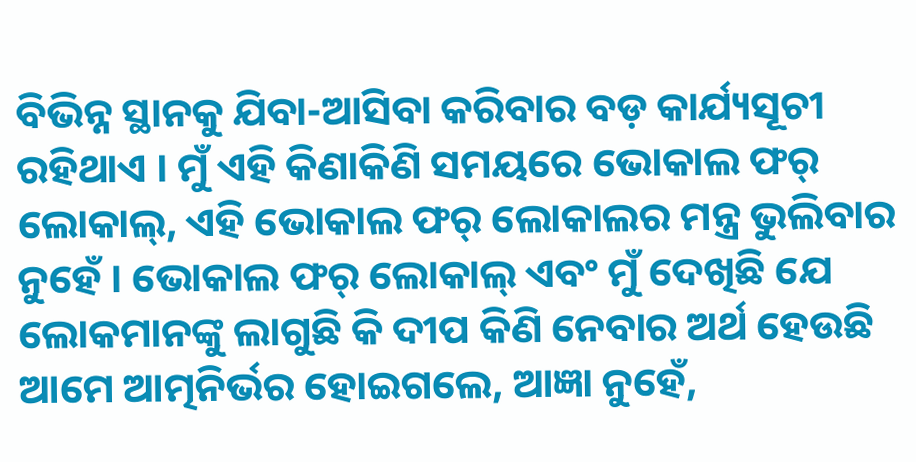ବିଭିନ୍ନ ସ୍ଥାନକୁ ଯିବା-ଆସିବା କରିବାର ବଡ଼ କାର୍ଯ୍ୟସୂଚୀ ରହିଥାଏ । ମୁଁ ଏହି କିଣାକିଣି ସମୟରେ ଭୋକାଲ ଫର୍ ଲୋକାଲ୍, ଏହି ଭୋକାଲ ଫର୍ ଲୋକାଲର ମନ୍ତ୍ର ଭୁଲିବାର ନୁହେଁ । ଭୋକାଲ ଫର୍ ଲୋକାଲ୍ ଏବଂ ମୁଁ ଦେଖିଛି ଯେ ଲୋକମାନଙ୍କୁ ଲାଗୁଛି କି ଦୀପ କିଣି ନେବାର ଅର୍ଥ ହେଉଛି ଆମେ ଆତ୍ମନିର୍ଭର ହୋଇଗଲେ, ଆଜ୍ଞା ନୁହେଁ,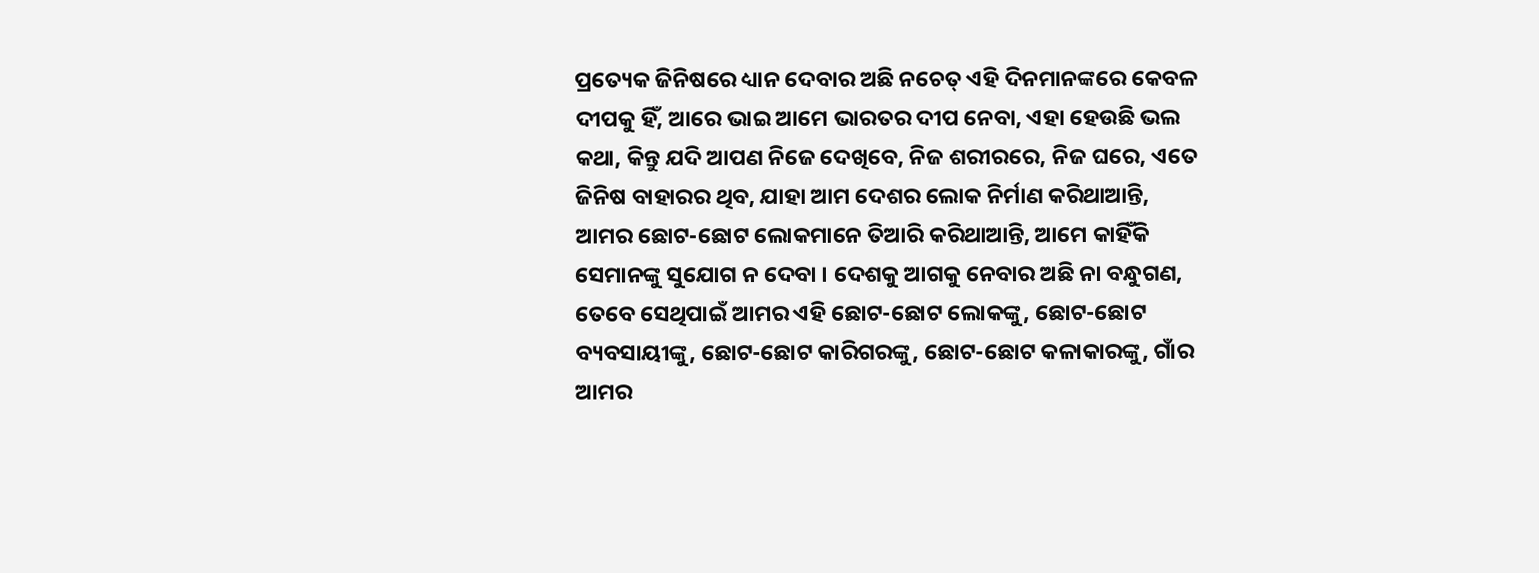ପ୍ରତ୍ୟେକ ଜିନିଷରେ ଧ୍ୟାନ ଦେବାର ଅଛି ନଚେତ୍ ଏହି ଦିନମାନଙ୍କରେ କେବଳ ଦୀପକୁ ହିଁ, ଆରେ ଭାଇ ଆମେ ଭାରତର ଦୀପ ନେବା, ଏହା ହେଉଛି ଭଲ କଥା, କିନ୍ତୁ ଯଦି ଆପଣ ନିଜେ ଦେଖିବେ, ନିଜ ଶରୀରରେ, ନିଜ ଘରେ, ଏତେ ଜିନିଷ ବାହାରର ଥିବ, ଯାହା ଆମ ଦେଶର ଲୋକ ନିର୍ମାଣ କରିଥାଆନ୍ତି, ଆମର ଛୋଟ-ଛୋଟ ଲୋକମାନେ ତିଆରି କରିଥାଆନ୍ତି, ଆମେ କାହିଁକି ସେମାନଙ୍କୁ ସୁଯୋଗ ନ ଦେବା । ଦେଶକୁ ଆଗକୁ ନେବାର ଅଛି ନା ବନ୍ଧୁଗଣ, ତେବେ ସେଥିପାଇଁ ଆମର ଏହି ଛୋଟ-ଛୋଟ ଲୋକଙ୍କୁ, ଛୋଟ-ଛୋଟ ବ୍ୟବସାୟୀଙ୍କୁ, ଛୋଟ-ଛୋଟ କାରିଗରଙ୍କୁ, ଛୋଟ-ଛୋଟ କଳାକାରଙ୍କୁ, ଗାଁର ଆମର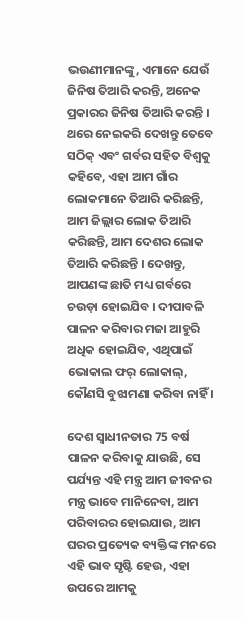ଭଉଣୀମାନଙ୍କୁ, ଏମାନେ ଯେଉଁ ଜିନିଷ ତିଆରି କରନ୍ତି, ଅନେକ ପ୍ରକାରର ଜିନିଷ ତିଆରି କରନ୍ତି । ଥରେ ନେଇକରି ଦେଖନ୍ତୁ ତେବେ ସଠିକ୍ ଏବଂ ଗର୍ବର ସହିତ ବିଶ୍ୱକୁ କହିବେ, ଏହା ଆମ ଗାଁର ଲୋକମାନେ ତିଆରି କରିଛନ୍ତି, ଆମ ଜିଲ୍ଲାର ଲୋକ ତିଆରି କରିଛନ୍ତି, ଆମ ଦେଶର ଲୋକ ତିଆରି କରିଛନ୍ତି । ଦେଖନ୍ତୁ, ଆପଣଙ୍କ ଛାତି ମଧ୍ୟ ଗର୍ବରେ ଚଉଡ଼ା ହୋଇଯିବ । ଦୀପାବଳି ପାଳନ କରିବାର ମଜା ଆହୁରି ଅଧିକ ହୋଇଯିବ, ଏଥିପାଇଁ ଭୋକାଲ ଫର୍ ଲୋକାଲ୍, କୌଣସି ବୁଝାମଣା କରିବା ନାହିଁ ।

ଦେଶ ସ୍ୱାଧୀନତାର 75 ବର୍ଷ ପାଳନ କରିବାକୁ ଯାଉଛି, ସେ ପର୍ଯ୍ୟନ୍ତ ଏହି ମନ୍ତ୍ର ଆମ ଜୀବନର ମନ୍ତ୍ର ଭାବେ ମାନିନେବା, ଆମ ପରିବାରର ହୋଇଯାଉ, ଆମ ଘରର ପ୍ରତ୍ୟେକ ବ୍ୟକ୍ତିଙ୍କ ମନରେ ଏହି ଭାବ ସୃଷ୍ଟି ହେଉ, ଏହା ଉପରେ ଆମକୁ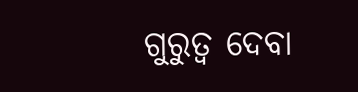ଗୁରୁତ୍ୱ ଦେବା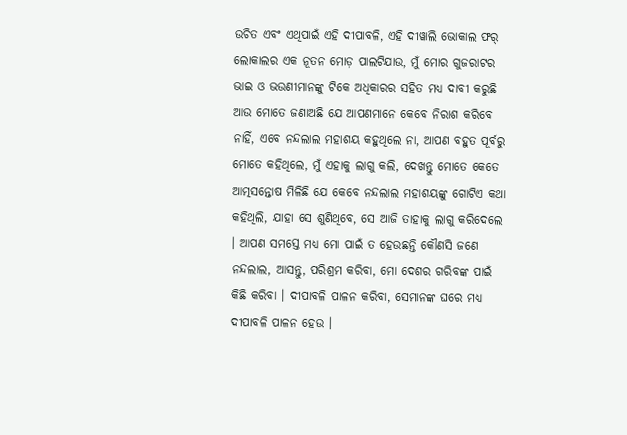ଉଚିତ ଏବଂ ଏଥିପାଇଁ ଏହି ଦୀପାବଳି, ଏହି ଦୀୱାଲି ଭୋକାଲ ଫର୍ ଲୋକାଲର ଏକ ନୂତନ ମୋଡ଼ ପାଲଟିଯାଉ, ମୁଁ ମୋର ଗୁଜରାଟର ଭାଇ ଓ ଭଉଣୀମାନଙ୍କୁ ଟିକେ ଅଧିକାରର ସହିତ ମଧ୍ୟ ଦାବୀ କରୁଛି ଆଉ ମୋତେ ଜଣାଅଛି ଯେ ଆପଣମାନେ କେବେ ନିରାଶ କରିବେ ନାହିଁ, ଏବେ ନନ୍ଦଲାଲ ମହାଶୟ କହୁଥିଲେ ନା, ଆପଣ ବହୁତ ପୂର୍ବରୁ ମୋତେ କହିଥିଲେ, ମୁଁ ଏହାକୁ ଲାଗୁ କଲି, ଦେଖନ୍ତୁ ମୋତେ କେତେ ଆତ୍ମସନ୍ତୋଷ ମିଳିଛି ଯେ କେବେ ନନ୍ଦଲାଲ ମହାଶୟଙ୍କୁ ଗୋଟିଏ କଥା କହିଥିଲି, ଯାହା ସେ ଶୁଣିଥିବେ, ସେ ଆଜି ତାହାକୁ ଲାଗୁ କରିଦେଲେ । ଆପଣ ସମସ୍ତେ ମଧ୍ୟ ମୋ ପାଇଁ ତ ହେଉଛନ୍ତି କୌଣସି ଜଣେ ନନ୍ଦଲାଲ, ଆସନ୍ତୁ, ପରିଶ୍ରମ କରିବା, ମୋ ଦେଶର ଗରିବଙ୍କ ପାଇଁ କିଛି କରିବା । ଦୀପାବଳି ପାଳନ କରିବା, ସେମାନଙ୍କ ଘରେ ମଧ୍ୟ ଦୀପାବଳି ପାଳନ ହେଉ ।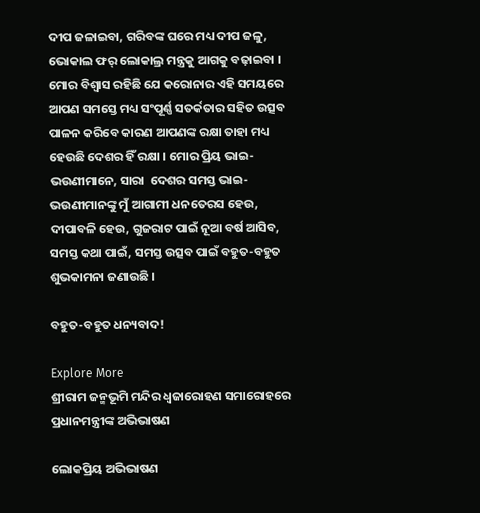ଦୀପ ଜଳାଇବା, ଗରିବଙ୍କ ଘରେ ମଧ୍ୟ ଦୀପ ଜଳୁ, ଭୋକାଲ ଫର୍ ଲୋକାଲ୍ର ମନ୍ତ୍ରକୁ ଆଗକୁ ବଢ଼ାଇବା । ମୋର ବିଶ୍ୱାସ ରହିଛି ଯେ କରୋନାର ଏହି ସମୟରେ ଆପଣ ସମସ୍ତେ ମଧ୍ୟ ସଂପୂର୍ଣ୍ଣ ସତର୍କତାର ସହିତ ଉତ୍ସବ ପାଳନ କରିବେ କାରଣ ଆପଣଙ୍କ ରକ୍ଷା ତାହା ମଧ୍ୟ ହେଉଛି ଦେଶର ହିଁ ରକ୍ଷା । ମୋର ପ୍ରିୟ ଭାଇ-ଭଉଣୀମାନେ, ସାରା  ଦେଶର ସମସ୍ତ ଭାଇ-ଭଉଣୀମାନଙ୍କୁ ମୁଁ ଆଗାମୀ ଧନତେରସ ହେଉ, ଦୀପାବଳି ହେଉ, ଗୁଜରାଟ ପାଇଁ ନୂଆ ବର୍ଷ ଆସିବ, ସମସ୍ତ କଥା ପାଇଁ, ସମସ୍ତ ଉତ୍ସବ ପାଇଁ ବହୁତ-ବହୁତ ଶୁଭକାମନା ଜଣାଉଛି ।

ବହୁତ-ବହୁତ ଧନ୍ୟବାଦ!

Explore More
ଶ୍ରୀରାମ ଜନ୍ମଭୂମି ମନ୍ଦିର ଧ୍ଵଜାରୋହଣ ସମାରୋହରେ ପ୍ରଧାନମନ୍ତ୍ରୀଙ୍କ ଅଭିଭାଷଣ

ଲୋକପ୍ରିୟ ଅଭିଭାଷଣ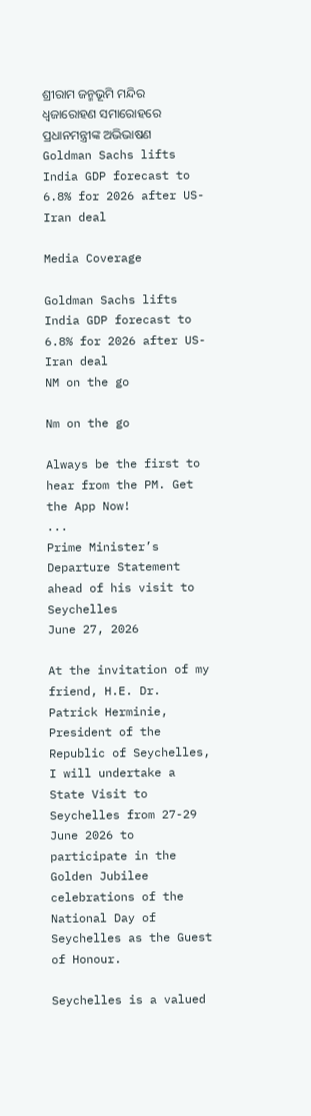ଶ୍ରୀରାମ ଜନ୍ମଭୂମି ମନ୍ଦିର ଧ୍ଵଜାରୋହଣ ସମାରୋହରେ ପ୍ରଧାନମନ୍ତ୍ରୀଙ୍କ ଅଭିଭାଷଣ
Goldman Sachs lifts India GDP forecast to 6.8% for 2026 after US-Iran deal

Media Coverage

Goldman Sachs lifts India GDP forecast to 6.8% for 2026 after US-Iran deal
NM on the go

Nm on the go

Always be the first to hear from the PM. Get the App Now!
...
Prime Minister’s Departure Statement ahead of his visit to Seychelles
June 27, 2026

At the invitation of my friend, H.E. Dr. Patrick Herminie, President of the Republic of Seychelles, I will undertake a State Visit to Seychelles from 27-29 June 2026 to participate in the Golden Jubilee celebrations of the National Day of Seychelles as the Guest of Honour.

Seychelles is a valued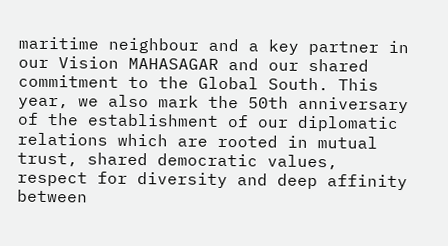maritime neighbour and a key partner in our Vision MAHASAGAR and our shared commitment to the Global South. This year, we also mark the 50th anniversary of the establishment of our diplomatic relations which are rooted in mutual trust, shared democratic values, respect for diversity and deep affinity between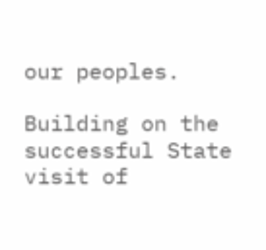our peoples.

Building on the successful State visit of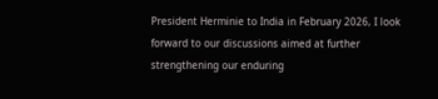President Herminie to India in February 2026, I look forward to our discussions aimed at further strengthening our enduring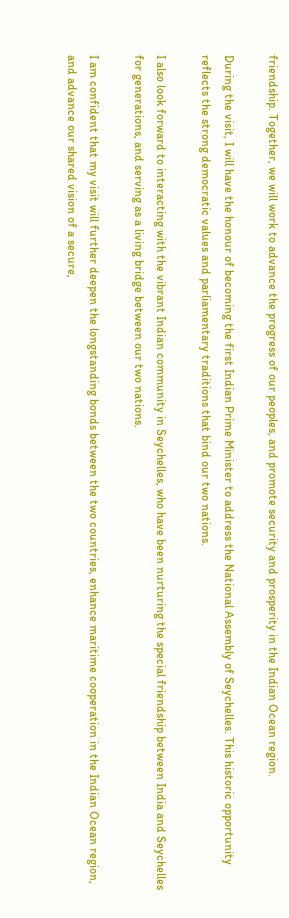friendship. Together, we will work to advance the progress of our peoples, and promote security and prosperity in the Indian Ocean region.

During the visit, I will have the honour of becoming the first Indian Prime Minister to address the National Assembly of Seychelles. This historic opportunity reflects the strong democratic values and parliamentary traditions that bind our two nations.

I also look forward to interacting with the vibrant Indian community in Seychelles, who have been nurturing the special friendship between India and Seychelles for generations, and serving as a living bridge between our two nations.

I am confident that my visit will further deepen the longstanding bonds between the two countries, enhance maritime cooperation in the Indian Ocean region, and advance our shared vision of a secure,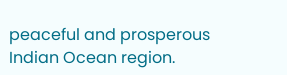peaceful and prosperous Indian Ocean region.